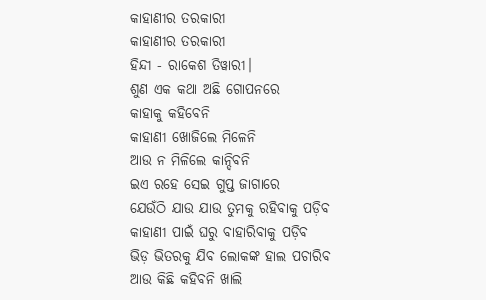କାହାଣୀର ତରକାରୀ
କାହାଣୀର ତରକାରୀ
ହିନ୍ଦୀ - ରାକେଶ ତିୱାରୀ।
ଶୁଣ ଏକ କଥା ଅଛି ଗୋପନରେ
କାହାକୁ କହିବେନି
କାହାଣୀ ଖୋଜିଲେ ମିଳେନି
ଆଉ ନ ମିଳିଲେ କାନ୍ଦିବନି
ଇଏ ରହେ ସେଇ ଗୁପ୍ତ ଜାଗାରେ
ଯେଉଁଠି ଯାଉ ଯାଉ ତୁମକୁ ରହିବାକୁ ପଡ଼ିବ
କାହାଣୀ ପାଇଁ ଘରୁ ବାହାରିବାକୁ ପଡ଼ିବ
ଭିଡ଼ ଭିତରକୁ ଯିବ ଲୋକଙ୍କ ହାଲ ପଚାରିବ
ଆଉ କିଛି କହିବନି ଖାଲି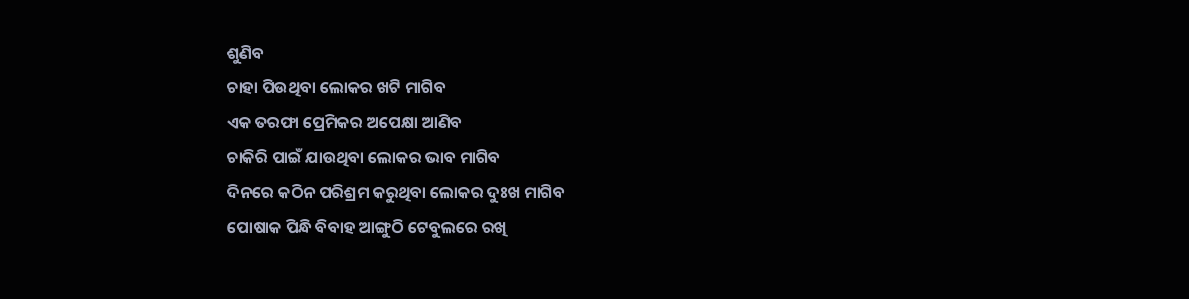ଶୁଣିବ
ଚାହା ପିଉଥିବା ଲୋକର ଖଟି ମାଗିବ
ଏକ ତରଫା ପ୍ରେମିକର ଅପେକ୍ଷା ଆଣିବ
ଚାକିରି ପାଇଁ ଯାଉଥିବା ଲୋକର ଭାବ ମାଗିବ
ଦିନରେ କଠିନ ପରିଶ୍ରମ କରୁଥିବା ଲୋକର ଦୁଃଖ ମାଗିବ
ପୋଷାକ ପିନ୍ଧି ବିବାହ ଆଙ୍ଗୁଠି ଟେବୁଲରେ ରଖି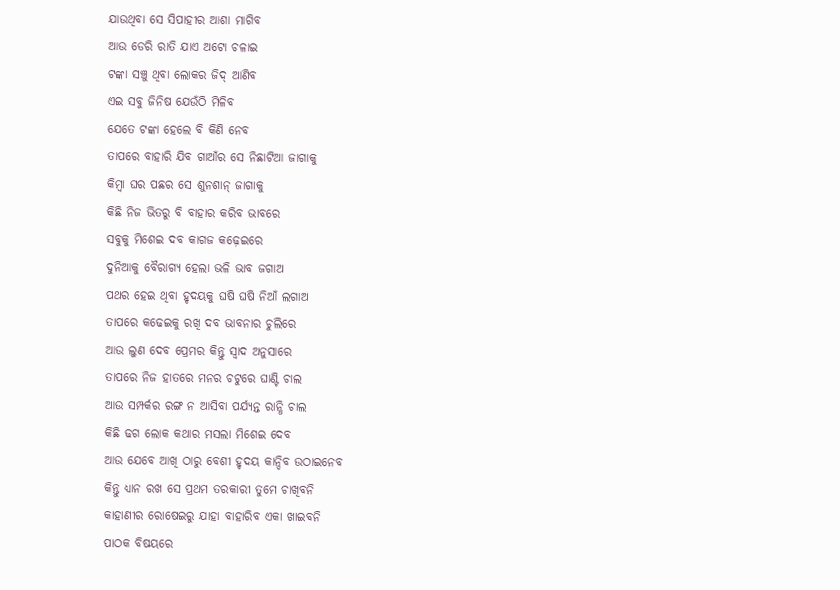ଯାଉଥିବା ସେ ସିପାହୀର ଆଶା ମାଗିବ
ଆଉ ଡେରି ରାତି ଯାଏ ଅଟୋ ଚଳାଇ
ଟଙ୍କା ସଞ୍ଚୁ ଥିବା ଲୋକର ଜିଦ୍ ଆଣିବ
ଏଇ ସବୁ ଜିନିଷ ଯେଉଁଠି ମିଳିବ
ଯେତେ ଟଙ୍କା ହେଲେ ବି କିଣି ନେବ
ତାପରେ ବାହାରି ଯିବ ଗାଆଁର ସେ ନିଛାଟିଆ ଜାଗାକୁ
କିମ୍ବା ଘର ପଛର ସେ ଶୁନଶାନ୍ ଜାଗାକୁ
କିଛି ନିଜ ଭିତରୁ ବି ବାହାର କରିବ ଭାବରେ
ସବୁକୁ ମିଶେଇ ଦବ କାଗଜ କଢ଼େଇରେ
ଦୁନିଆକୁ ବୈରାଗ୍ୟ ହେଲା ଭଳି ଭାବ ଜଗାଅ
ପଥର ହେଇ ଥିବା ହୃଦୟକୁ ଘଷି ଘଷି ନିଆଁ ଲଗାଅ
ତାପରେ କଢେଇକୁ ରଖି ଦବ ଭାବନାର ଚୁଲିରେ
ଆଉ ଲୁଣ ଦେବ ପ୍ରେମର କିନ୍ତୁ ସ୍ଵାଦ ଅନୁସାରେ
ତାପରେ ନିଜ ହାତରେ ମନର ଚଟୁରେ ଘାଣ୍ଟି ଚାଲ
ଆଉ ସମ୍ପର୍କର ରଙ୍ଗ ନ ଆସିବା ପର୍ଯ୍ୟନ୍ତ ରାନ୍ଧି ଚାଲ
କିଛି ଢଗ ଲୋକ କଥାର ମସଲା ମିଶେଇ ଦେବ
ଆଉ ଯେବେ ଆଖି ଠାରୁ ବେଶୀ ହୃଦୟ କାନ୍ଦିବ ଉଠାଇନେବ
କିନ୍ତୁ ଧ୍ୟାନ ରଖ ସେ ପ୍ରଥମ ତରକାରୀ ତୁମେ ଚାଖିବନି
କାହାଣୀର ରୋଷେଇରୁ ଯାହା ବାହାରିବ ଏକା ଖାଇବନି
ପାଠକ ବିଷୟରେ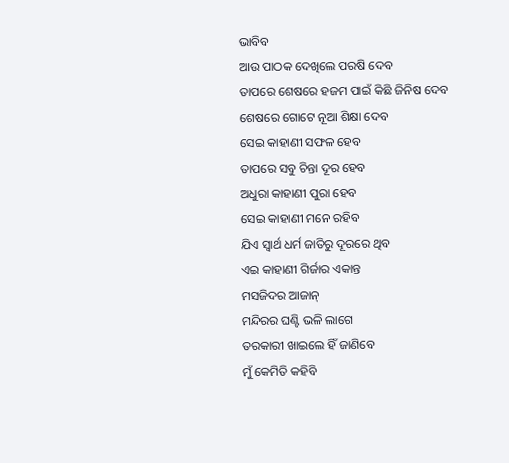ଭାବିବ
ଆଉ ପାଠକ ଦେଖିଲେ ପରଷି ଦେବ
ତାପରେ ଶେଷରେ ହଜମ ପାଇଁ କିଛି ଜିନିଷ ଦେବ
ଶେଷରେ ଗୋଟେ ନୂଆ ଶିକ୍ଷା ଦେବ
ସେଇ କାହାଣୀ ସଫଳ ହେବ
ତାପରେ ସବୁ ଚିନ୍ତା ଦୂର ହେବ
ଅଧୁରା କାହାଣୀ ପୁରା ହେବ
ସେଇ କାହାଣୀ ମନେ ରହିବ
ଯିଏ ସ୍ୱାର୍ଥ ଧର୍ମ ଜାତିରୁ ଦୂରରେ ଥିବ
ଏଇ କାହାଣୀ ଗିର୍ଜାର ଏକାନ୍ତ
ମସଜିଦର ଆଜାନ୍
ମନ୍ଦିରର ଘଣ୍ଟି ଭଳି ଲାଗେ
ତରକାରୀ ଖାଇଲେ ହିଁ ଜାଣିବେ
ମୁଁ କେମିତି କହିବି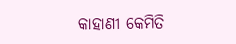କାହାଣୀ କେମିତି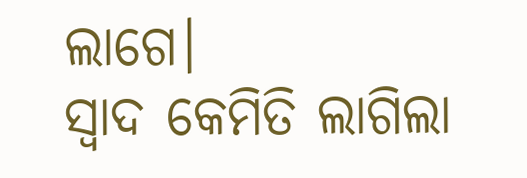ଲାଗେ।
ସ୍ଵାଦ କେମିତି ଲାଗିଲା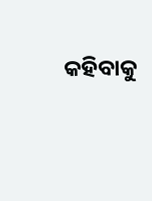କହିବାକୁ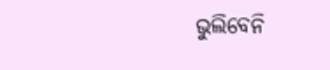ଭୁଲିବେନି